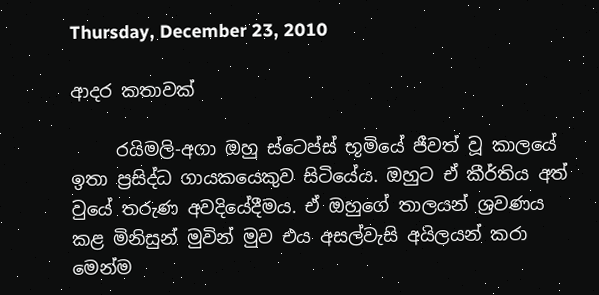Thursday, December 23, 2010

ආදර කතාවක්

     රයිමලි-අගා ඔහු ස්ටෙප්ස් භූමියේ ජීවත් වූ කාලයේ ඉතා ප්‍රසිද්ධ ගායකයෙකුව සිටියේය. ඔහුට ඒ කීර්තිය අත් වුයේ තරුණ අවදියේදීමය. ඒ ඔහුගේ තාලයන් ශ්‍රවණය කළ මිනිසුන් මුවින් මුව එය අසල්වැසි අයිලයන් කරා මෙන්ම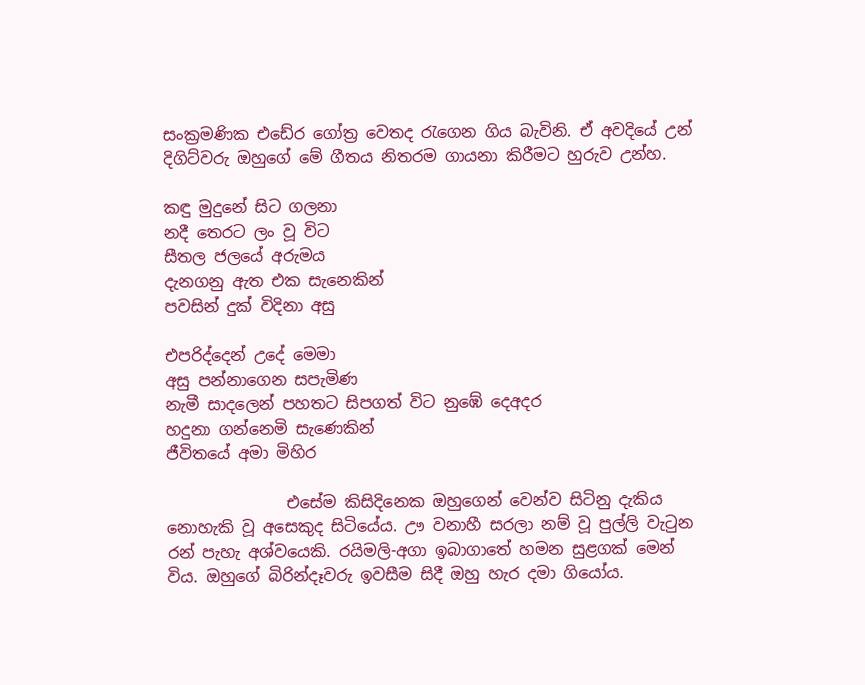සංක්‍රමණික එඩේර ගෝත්‍ර වෙතද රැගෙන ගිය බැවිනි. ඒ අවදියේ උන් දිගිට්වරු ඔහුගේ මේ ගීතය නිතරම ගායනා කිරීමට හුරුව උන්හ.

කඳු මුදුනේ සිට ගලනා
නදී තෙරට ලං වූ විට
සීතල ජලයේ අරුමය
දැනගනු ඇත එක සැනෙකින්
පවසින් දුක් විදිනා අසු

එපරිද්දෙන් උදේ මෙමා
අසු පන්නාගෙන සපැමිණ
නැමී සාදලෙන් පහතට සිපගත් විට නුඹේ දෙඅදර
හදුනා ගන්නෙමි සැණෙකින්
ජීවිතයේ අමා මිහිර

               එසේම කිසිදිනෙක ඔහුගෙන් වෙන්ව සිටිනු දැකිය නොහැකි වූ අසෙකුද සිටියේය. ඌ වනාහී සරලා නම් වූ පුල්ලි වැටුන රන් පැහැ අශ්වයෙකි. රයිමලි-අගා ඉබාගාතේ හමන සුළගක් මෙන් විය. ඔහුගේ බිරින්දෑවරු ඉවසීම සිදී ඔහු හැර දමා ගියෝය.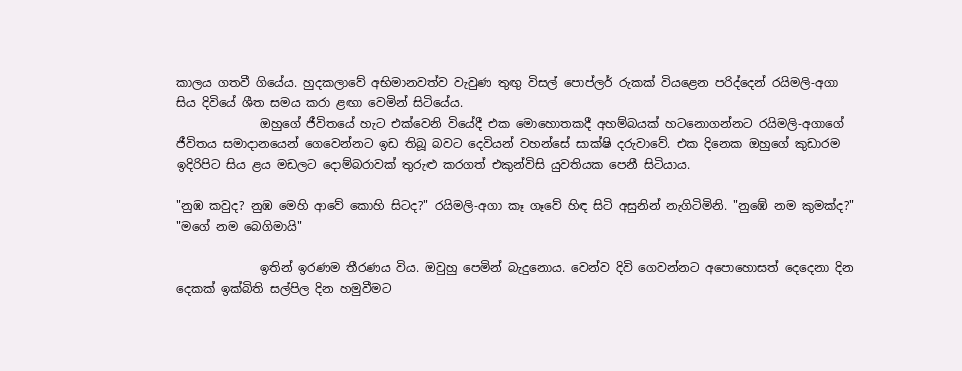කාලය ගතවී ගියේය. හුදකලාවේ අභිමානවත්ව වැවුණ තුඟු විසල් පොප්ලර් රුකක් වියළෙන පරිද්දෙන් රයිමලි-අගා සිය දිවියේ ශීත සමය කරා ළඟා වෙමින් සිටියේය.
              ඔහුගේ ජීවිතයේ හැට එක්වෙනි වියේදී එක මොහොතකදී අහම්බයක් හටනොගන්නට රයිමලි-අගාගේ ජීවිතය සමාදානයෙන් ගෙවෙන්නට ඉඩ තිබූ බවට දෙවියන් වහන්සේ සාක්ෂි දරුවාවේ. එක දිනෙක ඔහුගේ කුඩාරම ඉදිරිපිට සිය ළය මඩලට දොම්බරාවක් තුරුළු කරගත් එකුන්විසි යුවතියක පෙනී සිටියාය.

"නුඹ කවුද? නුඹ මෙහි ආවේ කොහි සිටද?" රයිමලි-අගා කෑ ගෑවේ හිඳ සිටි අසුනින් නැගිටිමිනි. "නුඹේ නම කුමක්ද?"
"මගේ නම බෙගිමායි"

              ඉතින් ඉරණම තීරණය විය. ඔවුහු පෙමින් බැදුනොය. වෙන්ව දිවි ගෙවන්නට අපොහොසත් දෙදෙනා දින දෙකක් ඉක්බිති සල්පිල දින හමුවීමට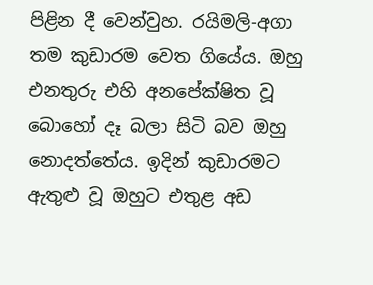පිළින දී වෙන්වුහ. රයිමලි-අගා තම කුඩාරම වෙත ගියේය. ඔහු එනතුරු එහි අනපේක්ෂිත වූ බොහෝ දෑ බලා සිටි බව ඔහු නොදත්තේය. ඉදින් කුඩාරමට ඇතුළු වූ ඔහුට එතුළ අඩ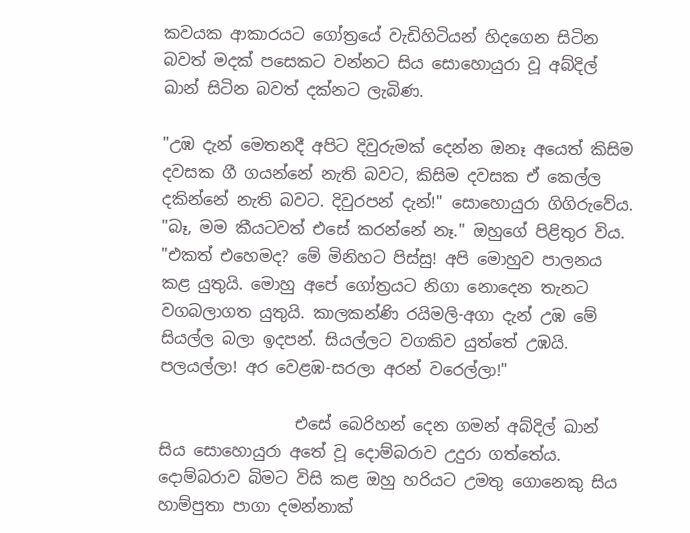කවයක ආකාරයට ගෝත්‍රයේ වැඩිහිටියන් හිදගෙන සිටින බවත් මදක් පසෙකට වන්නට සිය සොහොයුරා වූ අබ්දිල් ඛාන් සිටින බවත් දක්නට ලැබිණ.

"උඹ දැන් මෙතනදී අපිට දිවුරුමක් දෙන්න ඔනෑ අයෙත් කිසිම දවසක ගී ගයන්නේ නැති බවට, කිසිම දවසක ඒ කෙල්ල දකින්නේ නැති බවට. දිවුරපන් දැන්!" සොහොයුරා ගිගිරුවේය.
"බෑ, මම කීයටවත් එසේ කරන්නේ නෑ." ඔහුගේ පිළිතුර විය.
"එකත් එහෙමද? මේ මිනිහට පිස්සු! අපි මොහුව පාලනය කළ යුතුයි. මොහු අපේ ගෝත්‍රයට නිගා නොදෙන තැනට වගබලාගත යුතුයි. කාලකන්ණි රයිමලි-අගා දැන් උඹ මේ සියල්ල බලා ඉදපන්. සියල්ලට වගකිව යුත්තේ උඹයි. පලයල්ලා! අර වෙළඹ-සරලා අරන් වරෙල්ලා!"

                 එසේ බෙරිහන් දෙන ගමන් අබ්දිල් ඛාන් සිය සොහොයුරා අතේ වූ දොම්බරාව උදුරා ගත්තේය. දොම්බරාව බිමට විසි කළ ඔහු හරියට උමතු ගොනෙකු සිය හාම්පුතා පාගා දමන්නාක්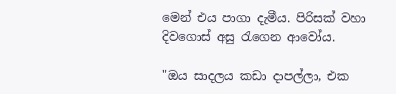මෙන් එය පාගා දැමීය. පිරිසක් වහා දිවගොස් අසු රැගෙන ආවෝය.

"ඔය සාදලය කඩා දාපල්ලා, එක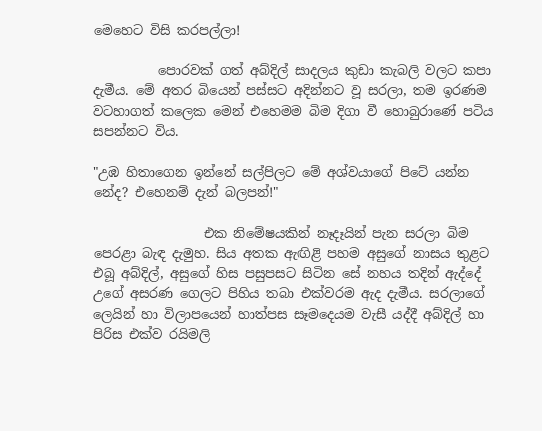මෙහෙට විසි කරපල්ලා!

          පොරවක් ගත් අබ්දිල් සාදලය කුඩා කැබලි වලට කපා දැමීය. මේ අතර බියෙන් පස්සට අදින්නට වූ සරලා, තම ඉරණම වටහාගත් කලෙක මෙන් එහෙමම බිම දිගා වී හොබුරාණේ පටිය සපන්නට විය.

"උඹ හිතාගෙන ඉන්නේ සල්පිලට මේ අශ්වයාගේ පිටේ යන්න නේද? එහෙනම් දැන් බලපන්!"

                 එක නිමේෂයකින් නෑදෑයින් පැන සරලා බිම පෙරළා බැඳ දැමුහ. සිය අතක ඇඟිළි පහම අසුගේ නාසය තුළට එබූ අබ්දිල්, අසුගේ හිස පසුපසට සිටින සේ නහය තදින් ඇද්දේ උගේ අසරණ ගෙලට පිහිය තබා එක්වරම ඇද දැමීය. සරලාගේ ලෙයින් හා විලාපයෙන් හාත්පස සෑමදෙයම වැසී යද්දී අබ්දිල් හා පිරිස එක්ව රයිමලි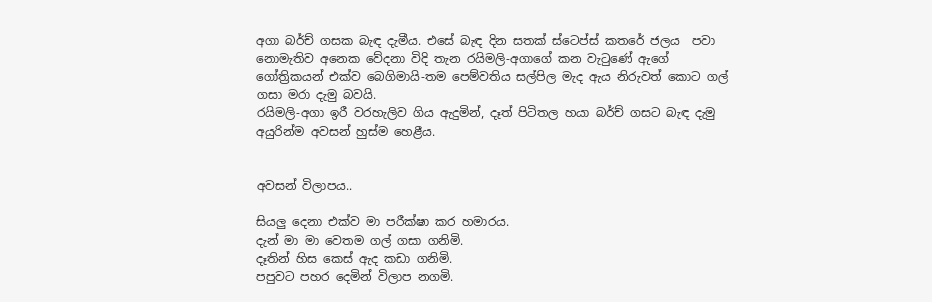අගා බර්ච් ගසක බැඳ දැමීය. එසේ බැඳ දින සතක් ස්ටෙප්ස් කතරේ ජලය  පවා නොමැතිව අනෙක වේදනා විදි තැන රයිමලි-අගාගේ කන වැටුණේ ඇගේ ගෝත්‍රිකයන් එක්ව බෙගිමායි-තම පෙම්වතිය සල්පිල මැද ඇය නිරුවත් කොට ගල් ගසා මරා දැමු බවයි.
රයිමලි-අගා ඉරී වරහැලිව ගිය ඇදුමින්, දෑත් පිටිතල හයා බර්ච් ගසට බැඳ දැමු අයුරින්ම අවසන් හුස්ම හෙළීය.


අවසන් විලාපය..

සියලු දෙනා එක්ව මා පරීක්ෂා කර හමාරය.
දැන් මා මා වෙතම ගල් ගසා ගනිමි.
දෑතින් හිස කෙස් ඇද කඩා ගනිමි.
පපුවට පහර දෙමින් විලාප නගමි.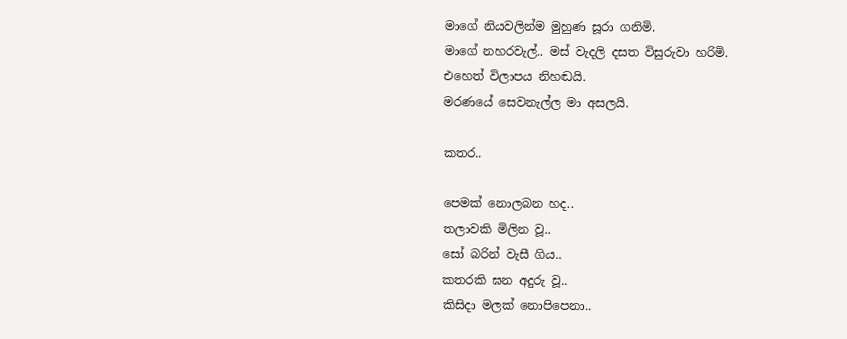මාගේ නියවලින්ම මුහුණ සූරා ගනිමි.
මාගේ නහරවැල්.. මස් වැදලි දසත විසුරුවා හරිමි.
එහෙත් විලාපය නිහඬයි.
මරණයේ සෙවනැල්ල මා අසලයි.

කතර..

පෙමක් නොලබන හද..
තලාවකි මිලින වූ..
සෝ බරින් වැසී ගිය..
කතරකි ඝන අදුරු වූ..
කිසිදා මලක් නොපිපෙනා..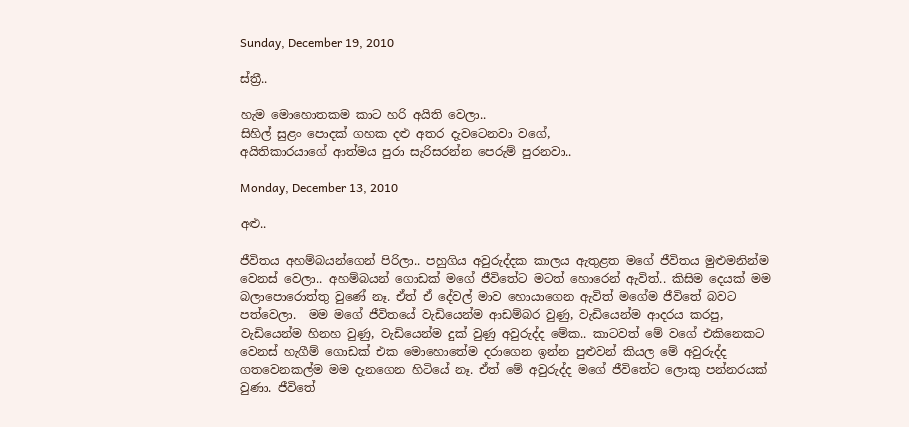Sunday, December 19, 2010

ස්ත්‍රී..

හැම මොහොතකම කාට හරි අයිති වෙලා..
සිහිල් සුළං පොදක් ගහක දළු අතර දැවටෙනවා වගේ,
අයිතිකාරයාගේ ආත්මය පුරා සැරිසරන්න පෙරුම් පුරනවා..

Monday, December 13, 2010

අළු..

ජීවිතය අහම්බයන්ගෙන් පිරිලා.. පහුගිය අවුරුද්දක කාලය ඇතුළත මගේ ජීවිතය මුළුමනින්ම වෙනස් වෙලා.. අහම්බයන් ගොඩක් මගේ ජීවිතේට මටත් හොරෙන් ඇවිත්.. කිසිම දෙයක් මම බලාපොරොත්තු වුණේ නෑ. ඒත් ඒ දේවල් මාව හොයාගෙන ඇවිත් මගේම ජීවිතේ බවට පත්වෙලා.  මම මගේ ජීවිතයේ වැඩියෙන්ම ආඩම්බර වුණු, වැඩියෙන්ම ආදරය කරපු, වැඩියෙන්ම හිනහ වුණු, වැඩියෙන්ම දුක් වුණු අවුරුද්ද මේක.. කාටවත් මේ වගේ එකිනෙකට වෙනස් හැගීම් ගොඩක් එක මොහොතේම දරාගෙන ඉන්න පුළුවන් කියල මේ අවුරුද්ද ගතවෙනකල්ම මම දැනගෙන හිටියේ නෑ. ඒත් මේ අවුරුද්ද මගේ ජීවිතේට ලොකු පන්නරයක් වුණා. ජීවිතේ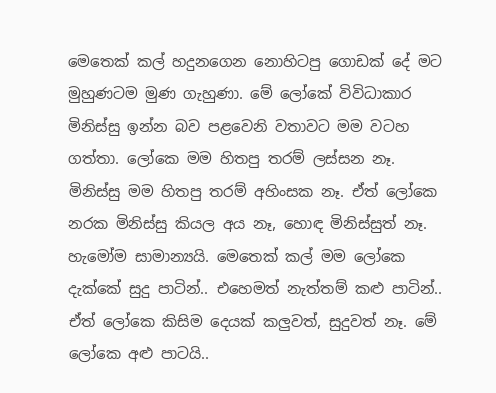මෙතෙක් කල් හදුනගෙන නොහිටපු ගොඩක් දේ මට මුහුණටම මුණ ගැහුණා. මේ ලෝකේ විවිධාකාර මිනිස්සු ඉන්න බව පළවෙනි වතාවට මම වටහ ගත්තා. ලෝකෙ මම හිතපු තරම් ලස්සන නෑ. මිනිස්සු මම හිතපු තරම් අහිංසක නෑ. ඒත් ලෝකෙ නරක මිනිස්සු කියල අය නෑ, හොඳ මිනිස්සුත් නෑ. හැමෝම සාමාන්‍යයි. මෙතෙක් කල් මම ලෝකෙ දැක්කේ සුදු පාටින්.. එහෙමත් නැත්තම් කළු පාටින්.. ඒත් ලෝකෙ කිසිම දෙයක් කලුවත්, සුදුවත් නෑ. මේ ලෝකෙ අළු පාටයි..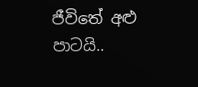ජීවිතේ අළු පාටයි..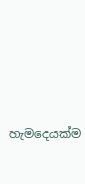හැමදෙයක්ම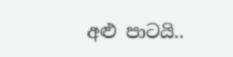අළු පාටයි..